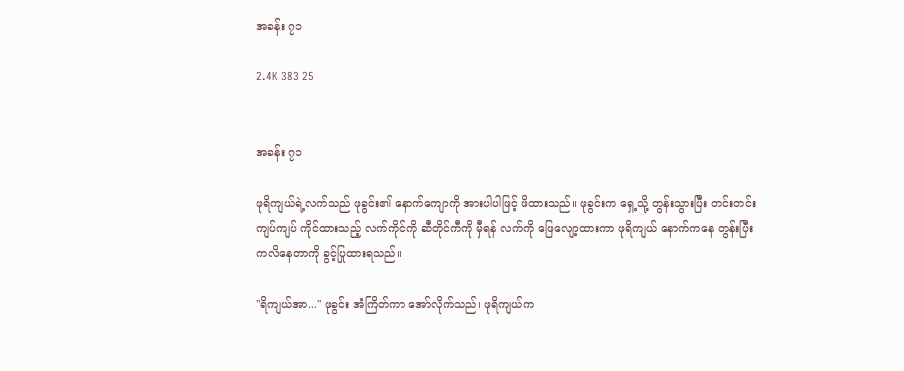အခန်း ၇၁

2.4K 383 25


အခန်း ၇၁

ဖုရိကျယ်ရဲ့လက်သည် ဖုခွင်း၏ နောက်ကျောကို အားပါပါဖြင့် ဖိထားသည်။ ဖုခွင်းက ရှေ့သို့ တွန်းသွားပြီး တင်းတင်းကျပ်ကျပ် ကိုင်ထားသည့် လက်ကိုင်ကို ဆီတိုင်ကီကို မှီရန် လက်ကို ဖြေလျော့ထားကာ ဖုရိကျယ် နောက်ကနေ တွန်းပြီး ကလိနေတာကို ခွင့်ပြုထားရသည်။

"ရိကျယ်အာ..." ဖုခွင်း အံကြိတ်ကာ အော်လိုက်သည်၊ ဖုရိကျယ်က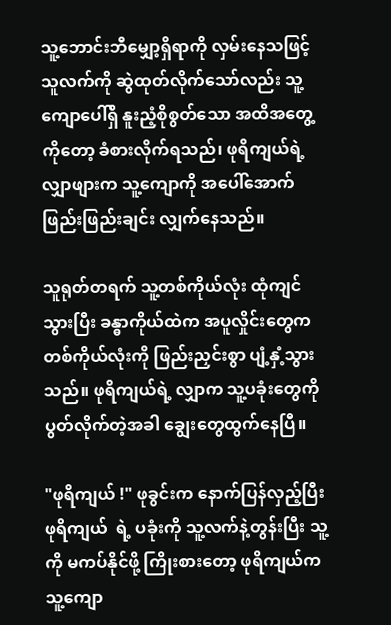သူ့ဘောင်းဘီမျှော့ရှိရာကို လှမ်းနေသဖြင့် သူလက်ကို ဆွဲထုတ်လိုက်သော်လည်း သူ့ကျောပေါ်ရှိ နူးညံ့စိုစွတ်သော အထိအတွေ့ကိုတော့ ခံစားလိုက်ရသည်၊ ဖုရိကျယ်ရဲ့ လျှာဖျားက သူ့ကျောကို အပေါ်အောက် ဖြည်းဖြည်းချင်း လျှက်နေသည်။

သူရုတ်တရက် သူ့တစ်ကိုယ်လုံး ထုံကျင်သွားပြီး ခန္ဓာကိုယ်ထဲက အပူလှိုင်းတွေက တစ်ကိုယ်လုံးကို ဖြည်းညှင်းစွာ ပျံ့နှံ့သွားသည်။ ဖုရိကျယ်ရဲ့ လျှာက သူ့ပခုံးတွေကို ပွတ်လိုက်တဲ့အခါ ချွေးတွေထွက်နေပြီ။

"ဖုရိကျယ် !" ဖုခွင်းက နောက်ပြန်လှည့်ပြီး ဖုရိကျယ်  ရဲ့ ပခုံးကို သူ့လက်နဲ့တွန်းပြီး သူ့ကို မကပ်နိုင်ဖို့ ကြိုးစားတော့ ဖုရိကျယ်က  သူ့ကျော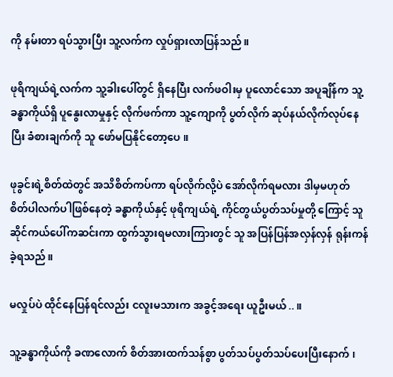ကို နမ်းတာ ရပ်သွားပြီး သူ့လက်က လှုပ်ရှားလာပြန်သည်။

ဖုရိကျယ်ရဲ့လက်က သူ့ခါးပေါ်တွင် ရှိနေပြီး လက်ဖဝါးမှ ပူလောင်သော အပူချိန်က သူ့ခန္ဓာကိုယ်ရှိ ပူနွေးလာမှုနှင့် လိုက်ဖက်ကာ သူ့ကျောကို ပွတ်လိုက် ဆုပ်နယ်လိုက်လုပ်နေပြီး ခံစားချက်ကို သူ ဖော်မပြနိုင်တော့ပေ။

ဖုခွင်းရဲ့စိတ်ထဲတွင် အသိစိတ်ကပ်ကာ ရပ်လိုက်လို့ပဲ အော်လိုက်ရမလား ဒါမှမဟုတ် စိတ်ပါလက်ပါဖြစ်နေတဲ့ ခန္ဓာကိုယ်နှင့် ဖုရိကျယ်ရဲ့ ကိုင်တွယ်ပွတ်သပ်မှုတို့ ကြောင့် သူဆိုင်ကယ်ပေါ်ကဆင်းကာ ထွက်သွားရမလားကြားတွင် သူ အပြန်ပြန်အလှန်လှန် ရုန်းကန်ခဲ့ရသည်။

မလှုပ်ပဲ ထိုင်နေပြန်ရင်လည်း ငလူးမသားက အခွင့်အရေး ယူဦးမယ်..။

သူ့ခန္ဓာကိုယ်ကို ခဏလောက် စိတ်အားထက်သန်စွာ ပွတ်သပ်ပွတ်သပ်ပေးပြီးနောက်၊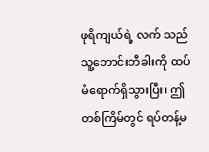ဖုရိကျယ်ရဲ့ လက် သည် သူ့ဘောင်းဘီခါးကို ထပ်မံရောက်ရှိသွားပြီး၊ ဤတစ်ကြိမ်တွင် ရပ်တန့်မ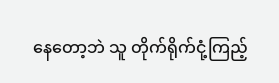နေတော့ဘဲ သူ တိုက်ရိုက်ငုံ့ကြည့်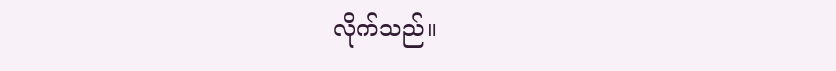လိုက်သည်။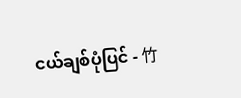ငယ်ချစ်ပုံပြင် - 竹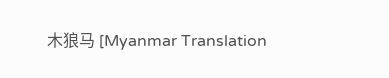木狼马 [Myanmar Translation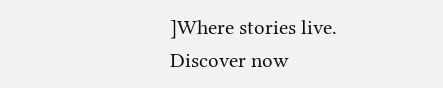]Where stories live. Discover now